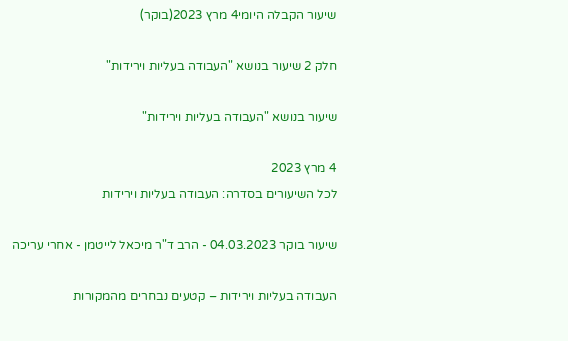שיעור הקבלה היומי4 מרץ 2023(בוקר)

חלק 2 שיעור בנושא "העבודה בעליות וירידות"

שיעור בנושא "העבודה בעליות וירידות"

4 מרץ 2023
לכל השיעורים בסדרה: העבודה בעליות וירידות

שיעור בוקר 04.03.2023 - הרב ד"ר מיכאל לייטמן - אחרי עריכה

העבודה בעליות וירידות – קטעים נבחרים מהמקורות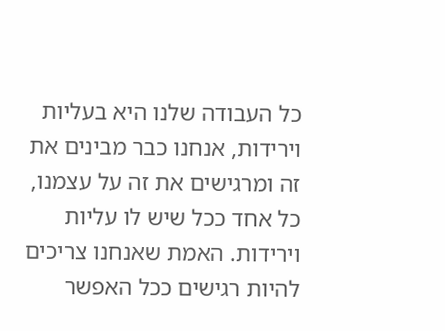כל העבודה שלנו היא בעליות וירידות, אנחנו כבר מבינים את זה ומרגישים את זה על עצמנו, כל אחד ככל שיש לו עליות וירידות. האמת שאנחנו צריכים להיות רגישים ככל האפשר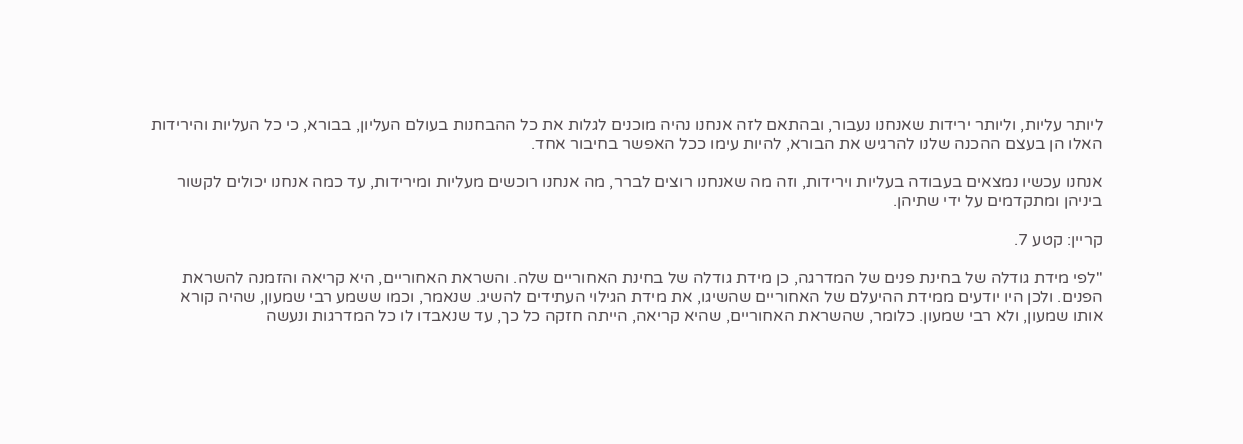ליותר עליות, וליותר ירידות שאנחנו נעבור, ובהתאם לזה אנחנו נהיה מוכנים לגלות את כל ההבחנות בעולם העליון, בבורא, כי כל העליות והירידות האלו הן בעצם ההכנה שלנו להרגיש את הבורא, להיות עימו ככל האפשר בחיבור אחד.

אנחנו עכשיו נמצאים בעבודה בעליות וירידות, וזה מה שאנחנו רוצים לברר, מה אנחנו רוכשים מעליות ומירידות, עד כמה אנחנו יכולים לקשור ביניהן ומתקדמים על ידי שתיהן.

קריין: קטע 7.

"לפי מידת גודלה של בחינת פנים של המדרגה, כן מידת גודלה של בחינת האחוריים שלה. והשראת האחוריים, היא קריאה והזמנה להשראת הפנים. ולכן היו יודעים ממידת ההיעלם של האחוריים שהשיגו, את מידת הגילוי העתידים להשיג. שנאמר, וכמו ששמע רבי שמעון, שהיה קורא אותו שמעון, ולא רבי שמעון. כלומר, שהשראת האחוריים, שהיא קריאה, הייתה חזקה כל כך, עד שנאבדו לו כל המדרגות ונעשה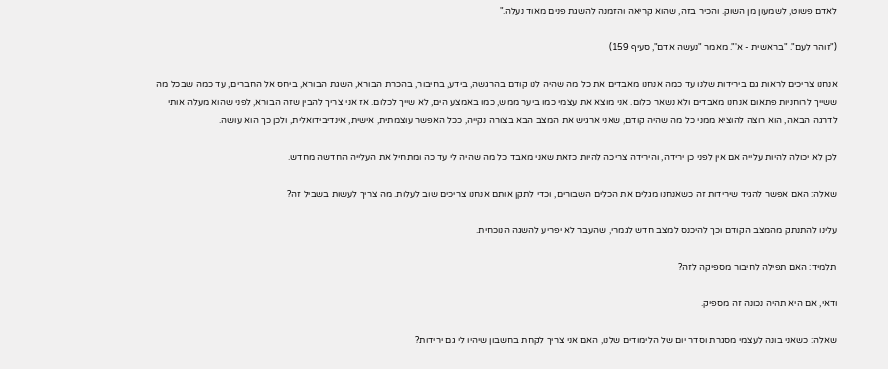לאדם פשוט, לשמעון מן השוק. והכיר בזה, שהוא קריאה והזמנה להשגת פנים מאוד נעלה."

("זוהר לעם". "בראשית - א'". מאמר "נעשה אדם", סעיף 159)

אנחנו צריכים לראות גם בירידות שלנו עד כמה אנחנו מאבדים את כל מה שהיה לנו קודם בהרגשה, בידע, בחיבור, בהכרת הבורא, השגת הבורא, ביחס אל החברים, עד כמה שבכל מה ששייך לרוחניות פתאום אנחנו מאבדים ולא נשאר כלום. אני מוצא את עצמי כמו ביער ממש, כמו באמצע הים, לא שייך לכלום. אז אני צריך להבין שזה הבורא, לפני שהוא מעלה אותי לדרגה הבאה, הוא רוצה להוציא ממני כל מה שהיה קודם, שאני ארגיש את המצב הבא בצורה נקייה, ככל האפשר עוצמתית, אישית, אינדיבידואלית, ולכן כך הוא עושה.

לכן לא יכולה להיות עלייה אם אין לפני כן ירידה, והירידה צריכה להיות כזאת שאני מאבד כל מה שהיה לי עד כה ומתחיל את העלייה החדשה מחדש.

שאלה: האם אפשר להגיד שירידות זה כשאנחנו מגלים את הכלים השבורים, וכדי לתקן אותם אנחנו צריכים שוב לעלות. מה צריך לעשות בשביל זה?

עלינו להתנתק מהמצב הקודם וכך להיכנס למצב חדש לגמרי, שהעבר לא יפריע להשגה הנוכחית.

תלמיד: האם תפילה לחיבור מספיקה לזה?

ודאי, אם היא תהיה נכונה זה מספיק.

שאלה: כשאני בונה לעצמי מסגרת וסדר יום של הלימודים שלנו, האם אני צריך לקחת בחשבון שיהיו לי גם ירידות?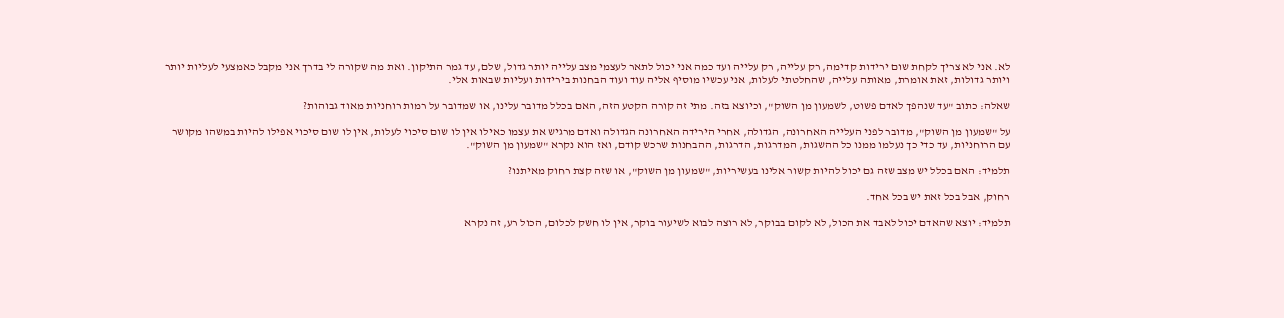לא. אני לא צריך לקחת שום ירידות קדימה, רק עלייה, רק עלייה ועד כמה אני יכול לתאר לעצמי מצב עלייה יותר גדול, שלם, עד גמר התיקון. ואת מה שקורה לי בדרך אני מקבל כאמצעי לעליות יותר ויותר גדולות, זאת אומרת, מאותה עלייה, שהחלטתי לעלות, אני עכשיו מוסיף אליה עוד ועוד הבחנות בירידות ועליות שבאות אלי.

שאלה: כתוב "עד שנהפך לאדם פשוט, לשמעון מן השוק", וכיוצא בזה. מתי זה קורה הקטע הזה, האם בכלל מדובר עלינו, או שמדובר על רמות רוחניות מאוד גבוהות?

על "שמעון מן השוק", מדובר לפני העלייה האחרונה, הגדולה, אחרי הירידה האחרונה הגדולה ואדם מרגיש את עצמו כאילו אין לו שום סיכוי לעלות, אין לו שום סיכוי אפילו להיות במשהו מקושר עם הרוחניות, עד כדי כך נעלמו ממנו כל ההשגות, המדרגות, הדרגות, ההבחנות שרכש קודם, ואז הוא נקרא "שמעון מן השוק".

תלמיד: האם בכלל יש מצב שזה גם יכול להיות קשור אלינו בעשיריות, "שמעון מן השוק", או שזה קצת רחוק מאיתנו?

רחוק, אבל בכל זאת יש בכל אחד.

תלמיד: יוצא שהאדם יכול לאבד את הכול, לא לקום בבוקר, לא רוצה לבוא לשיעור בוקר, אין לו חשק לכלום, הכול רע, זה נקרא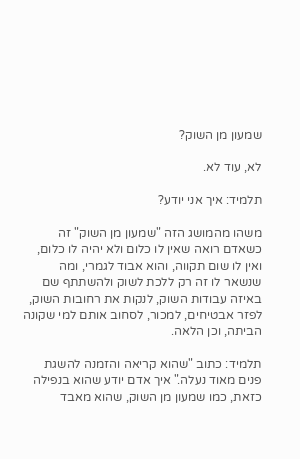שמעון מן השוק?

לא, עוד לא.

תלמיד: איך אני יודע?

משהו מהמושג הזה "שמעון מן השוק" זה כשאדם רואה שאין לו כלום ולא יהיה לו כלום, ואין לו שום תקווה, והוא אבוד לגמרי, ומה שנשאר לו זה רק ללכת לשוק ולהשתתף שם באיזה עבודות השוק, לנקות את רחובות השוק, לפזר אבטיחים, למכור, לסחוב אותם למי שקונה הביתה, וכן הלאה.

תלמיד: כתוב "שהוא קריאה והזמנה להשגת פנים מאוד נעלה." איך אדם יודע שהוא בנפילה כזאת, כמו שמעון מן השוק, שהוא מאבד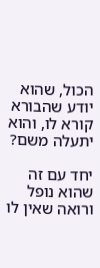הכול, שהוא יודע שהבורא קורא לו, והוא יתעלה משם?

יחד עם זה שהוא נופל ורואה שאין לו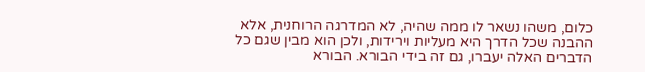כלום, משהו נשאר לו ממה שהיה, לא המדרגה הרוחנית, אלא ההבנה שכל הדרך היא מעליות וירידות, ולכן הוא מבין שגם כל הדברים האלה יעברו, גם זה בידי הבורא. הבורא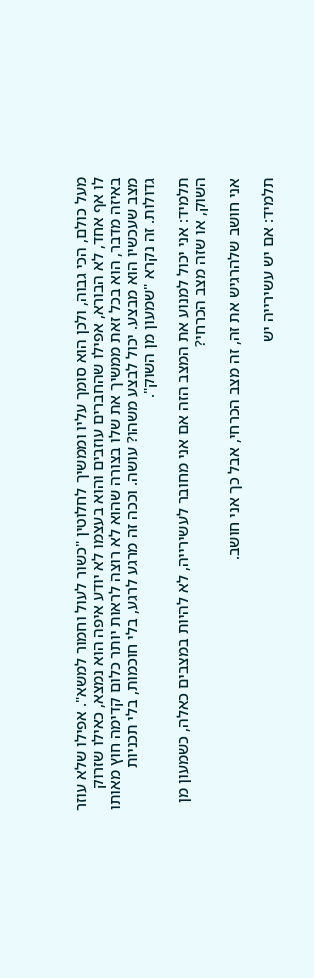מעל כולם, הכי גבוה, ולכן הוא סומך עליו וממשיך לחלוטין "כשור לעול וחמור למשא". אפילו שלא עוזר לו אף אחד, לא הבורא, אפילו שהחברים עוזבים והוא בעצמו לא יודע איפה הוא נמצא, כאילו שזרוק באיזה מדבר, הוא בכל זאת ממשיך את שלו בצורה שהוא לא רוצה לראות יותר כלום קדימה חוץ מאותו מצב שעכשיו הוא מבצע. יכול לבצע משהו? עושה. וככה זה מרגע לרגע, בלי חוכמות, בלי תכניות גדולות. זה נקרא "שמעון מן השוק".

תלמיד: אני יכול למנוע את המצב הזה אם אני מחובר לעשירייה, לא להיות במצבים כאלה, כשמעון מן השוק, או שזה מצב הכרחי?

אני חושב שלהרגיש את זה, זה מצב הכרחי, אבל כך אני חושב.

תלמיד: אם יש עשירייה יש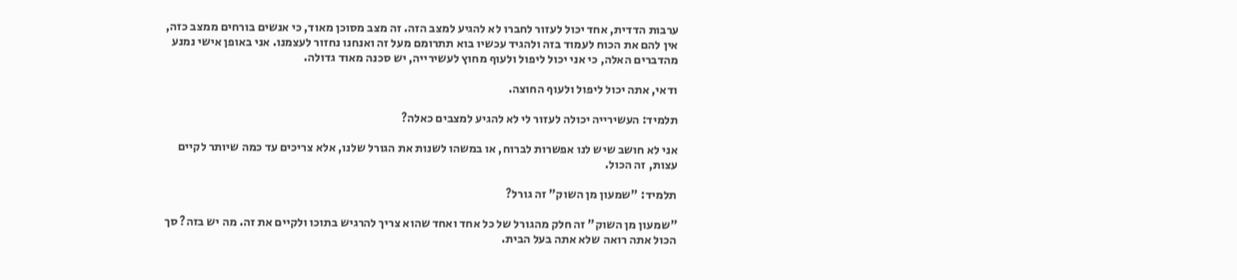ערבות הדדית, אחד יכול לעזור לחברו לא להגיע למצב הזה. זה מצב מסוכן מאוד, כי אנשים בורחים ממצב כזה, אין להם את הכוח לעמוד בזה ולהגיד עכשיו בוא תתרומם מעל זה ואנחנו נחזור לעצמנו. אני באופן אישי נמנע מהדברים האלה, כי אני יכול ליפול ולעוף מחוץ לעשירייה, יש סכנה מאוד גדולה.

ודאי, אתה יכול ליפול ולעוף החוצה.

תלמיד: העשירייה יכולה לעזור לי לא להגיע למצבים כאלה?

אני לא חושב שיש לנו אפשרות לברוח, או במשהו לשנות את הגורל שלנו, אלא צריכים עד כמה שיותר לקיים עצות, זה הכול.

תלמיד: "שמעון מן השוק" זה גורל?

"שמעון מן השוק" זה חלק מהגורל של כל אחד ואחד שהוא צריך להרגיש בתוכו ולקיים את זה. מה יש בזה? סך הכול אתה רואה שלא אתה בעל הבית.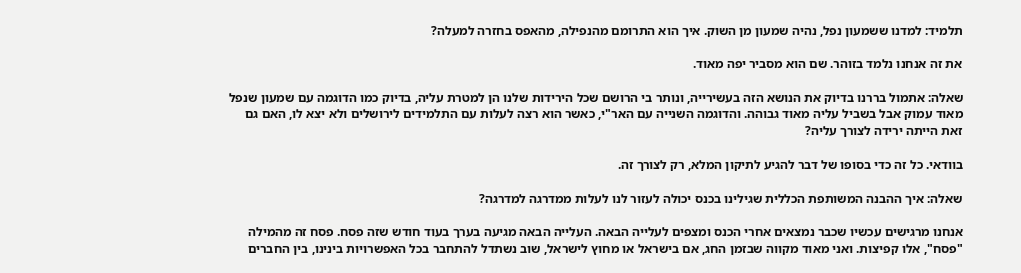תלמיד: למדנו ששמעון נפל, נהיה שמעון מן השוק. איך הוא התרומם מהנפילה, מהאפס בחזרה למעלה?

את זה אנחנו נלמד בזוהר. שם הוא מסביר יפה מאוד.

שאלה: אתמול בררנו בדיוק את הנושא הזה בעשירייה, ונותר בי הרושם שכל הירידות שלנו הן למטרת עליה, בדיוק כמו הדוגמה עם שמעון שנפל מאוד עמוק אבל בשביל עליה מאוד גבוהה. והדוגמה השנייה עם האר"י, כאשר הוא רצה לעלות עם התלמידים לירושלים ולא יצא לו, האם גם זאת הייתה ירידה לצורך עליה?

בוודאי. כל זה כדי בסופו של דבר להגיע לתיקון המלא, רק לצורך זה.

שאלה: איך ההבנה המשותפת הכללית שגילינו בכנס יכולה לעזור לנו לעלות ממדרגה למדרגה?

אנחנו מרגישים עכשיו שכבר נמצאים אחרי הכנס ומצפים לעלייה הבאה. העלייה הבאה מגיעה בערך בעוד חודש שזה פסח. פסח זה מהמילה "פסח", אלו קפיצות. ואני מאוד מקווה שבזמן החג, אם בישראל או מחוץ לישראל, שוב נשתדל להתחבר בכל האפשרויות בינינו, בין החברים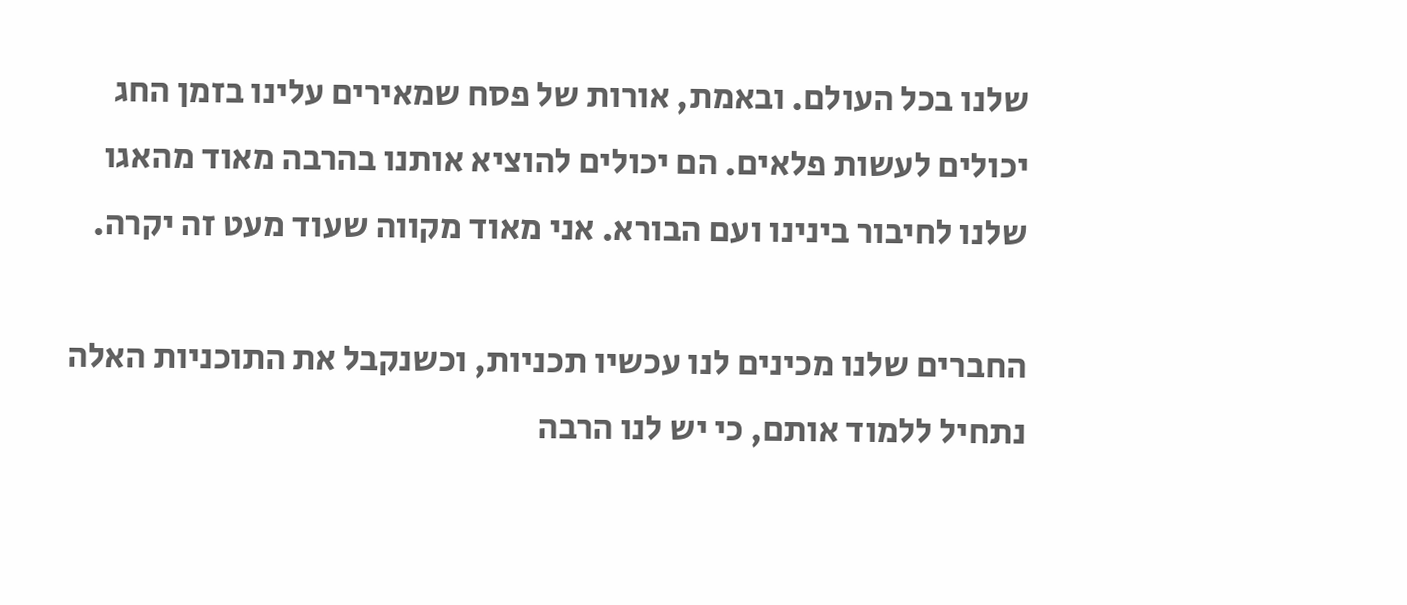שלנו בכל העולם. ובאמת, אורות של פסח שמאירים עלינו בזמן החג יכולים לעשות פלאים. הם יכולים להוציא אותנו בהרבה מאוד מהאגו שלנו לחיבור בינינו ועם הבורא. אני מאוד מקווה שעוד מעט זה יקרה.

החברים שלנו מכינים לנו עכשיו תכניות, וכשנקבל את התוכניות האלה נתחיל ללמוד אותם, כי יש לנו הרבה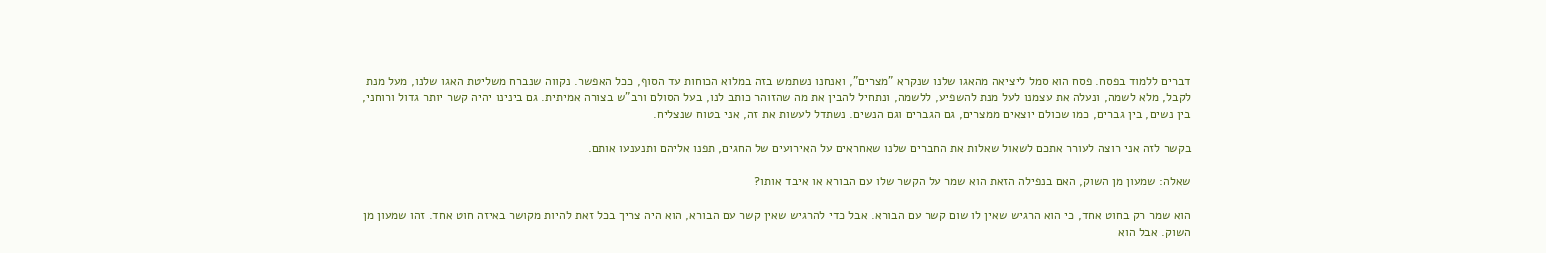דברים ללמוד בפסח. פסח הוא סמל ליציאה מהאגו שלנו שנקרא "מצרים", ואנחנו נשתמש בזה במלוא הכוחות עד הסוף, ככל האפשר. נקווה שנברח משליטת האגו שלנו, מעל מנת לקבל, מלא לשמה, ונעלה את עצמנו לעל מנת להשפיע, ללשמה, ונתחיל להבין את מה שהזוהר כותב לנו, בעל הסולם ורב"ש בצורה אמיתית. גם בינינו יהיה קשר יותר גדול ורוחני, בין נשים, בין גברים, כמו שכולם יוצאים ממצרים, גם הגברים וגם הנשים. נשתדל לעשות את זה, אני בטוח שנצליח.

בקשר לזה אני רוצה לעורר אתכם לשאול שאלות את החברים שלנו שאחראים על האירועים של החגים, תפנו אליהם ותנענעו אותם.

שאלה: שמעון מן השוק, האם בנפילה הזאת הוא שמר על הקשר שלו עם הבורא או איבד אותו?

הוא שמר רק בחוט אחד, כי הוא הרגיש שאין לו שום קשר עם הבורא. אבל כדי להרגיש שאין קשר עם הבורא, הוא היה צריך בכל זאת להיות מקושר באיזה חוט אחד. זהו שמעון מן השוק. אבל הוא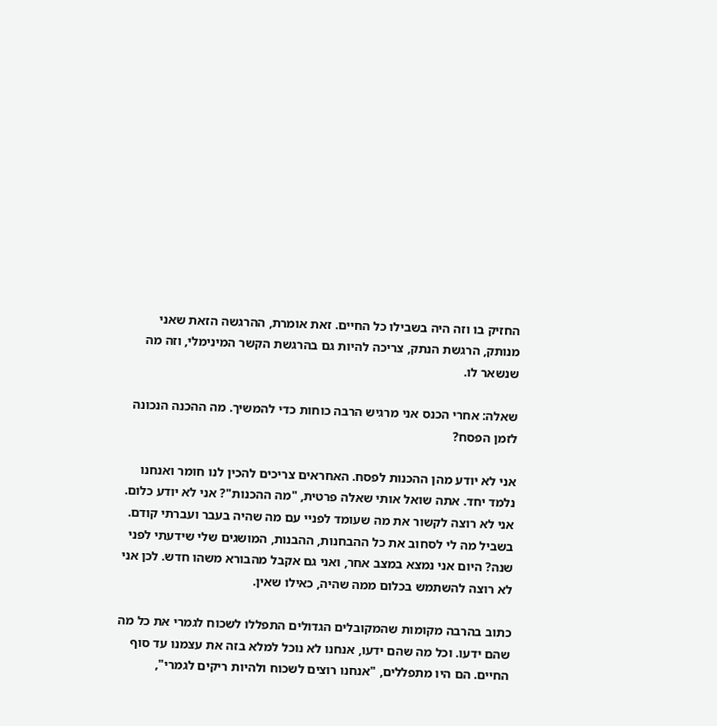החזיק בו וזה היה בשבילו כל החיים. זאת אומרת, ההרגשה הזאת שאני מנותק, הרגשת הנתק, צריכה להיות גם בהרגשת הקשר המינימלי, וזה מה שנשאר לו.

שאלה: אחרי הכנס אני מרגיש הרבה כוחות כדי להמשיך. מה ההכנה הנכונה לזמן הפסח?

אני לא יודע מהן ההכנות לפסח. האחראים צריכים להכין לנו חומר ואנחנו נלמד יחד. אתה שואל אותי שאלה פרטית, "מה ההכנות"? אני לא יודע כלום. אני לא רוצה לקשור את מה שעומד לפניי עם מה שהיה בעבר ועברתי קודם. בשביל מה לי לסחוב את כל ההבחנות, ההבנות, המושגים שלי שידעתי לפני שנה? היום אני נמצא במצב אחר, ואני גם אקבל מהבורא משהו חדש. לכן אני לא רוצה להשתמש בכלום ממה שהיה, כאילו שאין.

כתוב בהרבה מקומות שהמקובלים הגדולים התפללו לשכוח לגמרי את כל מה שהם ידעו. וכל מה שהם ידעו, אנחנו לא נוכל למלא בזה את עצמנו עד סוף החיים. הם היו מתפללים, "אנחנו רוצים לשכוח ולהיות ריקים לגמרי",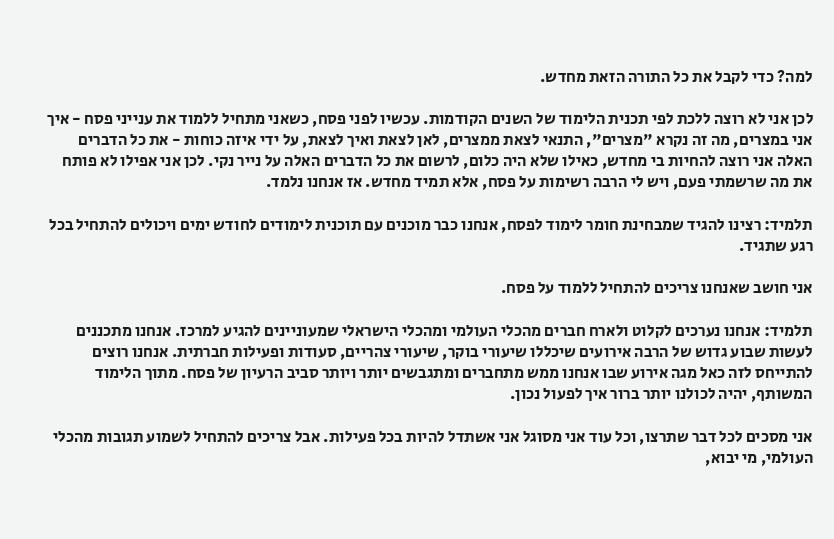למה? כדי לקבל את כל התורה הזאת מחדש.

לכן אני לא רוצה ללכת לפי תכנית הלימוד של השנים הקודמות. עכשיו לפני פסח, כשאני מתחיל ללמוד את ענייני פסח - איך אני במצרים, מה זה נקרא "מצרים", התנאי לצאת ממצרים, לאן לצאת ואיך לצאת, על ידי איזה כוחות - את כל הדברים האלה אני רוצה להחיות בי מחדש, כאילו שלא היה כלום, לרשום את כל הדברים האלה על נייר נקי. לכן אני אפילו לא פותח את מה שרשמתי פעם, ויש לי הרבה רשימות על פסח, אלא תמיד מחדש. אז אנחנו נלמד.

תלמיד: רצינו להגיד שמבחינת חומר לימוד לפסח, אנחנו כבר מוכנים עם תוכנית לימודים לחודש ימים ויכולים להתחיל בכל רגע שתגיד.

אני חושב שאנחנו צריכים להתחיל ללמוד על פסח.

תלמיד: אנחנו נערכים לקלוט ולארח חברים מהכלי העולמי ומהכלי הישראלי שמעוניינים להגיע למרכז. אנחנו מתכננים לעשות שבוע גדוש של הרבה אירועים שיכללו שיעורי בוקר, שיעורי צהריים, סעודות ופעילות חברתית. אנחנו רוצים להתייחס לזה כאל מגה אירוע שבו אנחנו ממש מתחברים ומתגבשים יותר ויותר סביב הרעיון של פסח. מתוך הלימוד המשותף, יהיה לכולנו יותר ברור איך לפעול נכון.

אני מסכים לכל דבר שתרצו, וכל עוד אני מסוגל אני אשתדל להיות בכל פעילות. אבל צריכים להתחיל לשמוע תגובות מהכלי העולמי, מי יבוא,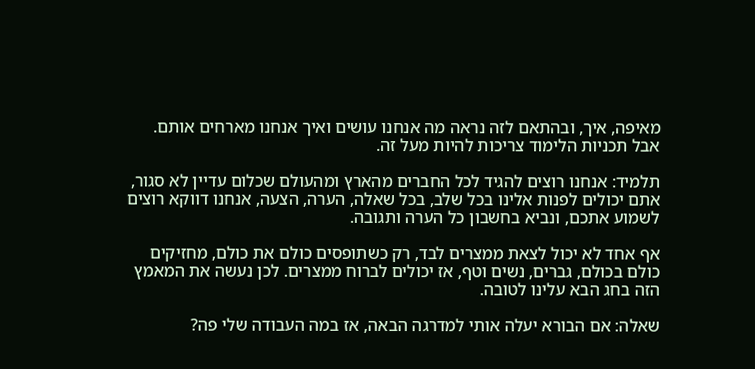מאיפה, איך, ובהתאם לזה נראה מה אנחנו עושים ואיך אנחנו מארחים אותם. אבל תכניות הלימוד צריכות להיות מעל זה.

תלמיד: אנחנו רוצים להגיד לכל החברים מהארץ ומהעולם שכלום עדיין לא סגור, אתם יכולים לפנות אלינו בכל שלב, בכל שאלה, הערה, הצעה, אנחנו דווקא רוצים לשמוע אתכם, ונביא בחשבון כל הערה ותגובה.

אף אחד לא יכול לצאת ממצרים לבד, רק כשתופסים כולם את כולם, מחזיקים כולם בכולם, גברים, נשים וטף, אז יכולים לברוח ממצרים. לכן נעשה את המאמץ הזה בחג הבא עלינו לטובה.

שאלה: אם הבורא יעלה אותי למדרגה הבאה, אז במה העבודה שלי פה?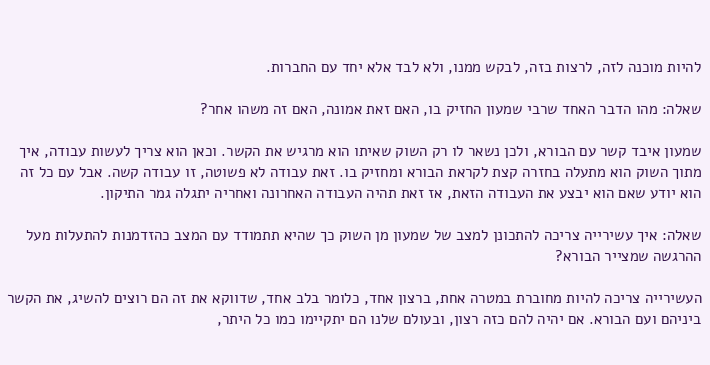להיות מוכנה לזה, לרצות בזה, לבקש ממנו, ולא לבד אלא יחד עם החברות.

שאלה: מהו הדבר האחד שרבי שמעון החזיק בו, האם זאת אמונה, האם זה משהו אחר?

שמעון איבד קשר עם הבורא, ולכן נשאר לו רק השוק שאיתו הוא מרגיש את הקשר. וכאן הוא צריך לעשות עבודה, איך מתוך השוק הוא מתעלה בחזרה קצת לקראת הבורא ומחזיק בו. זאת עבודה לא פשוטה, זו עבודה קשה. אבל עם כל זה הוא יודע שאם הוא יבצע את העבודה הזאת, אז זאת תהיה העבודה האחרונה ואחריה יתגלה גמר התיקון.

שאלה: איך עשירייה צריכה להתכונן למצב של שמעון מן השוק כך שהיא תתמודד עם המצב כהזדמנות להתעלות מעל ההרגשה שמצייר הבורא?

העשירייה צריכה להיות מחוברת במטרה אחת, ברצון אחד, כלומר בלב אחד, שדווקא את זה הם רוצים להשיג, את הקשר ביניהם ועם הבורא. אם יהיה להם כזה רצון, ובעולם שלנו הם יתקיימו כמו כל היתר,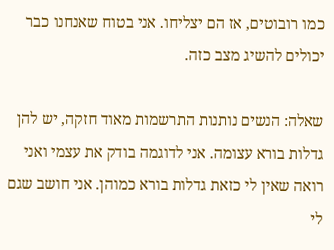כמו רובוטים, אז הם יצליחו. אני בטוח שאנחנו כבר יכולים להשיג מצב כזה.

שאלה: הנשים נותנות התרשמות מאוד חזקה, יש להן גדלות בורא עצומה. אני לדוגמה בודק את עצמי ואני רואה שאין לי כזאת גדלות בורא כמוהן. אני חושב שגם לי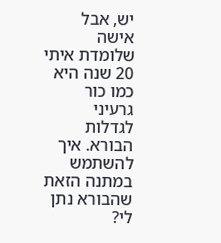יש, אבל אישה שלומדת איתי 20 שנה היא כמו כור גרעיני לגדלות הבורא. איך להשתמש במתנה הזאת שהבורא נתן לי?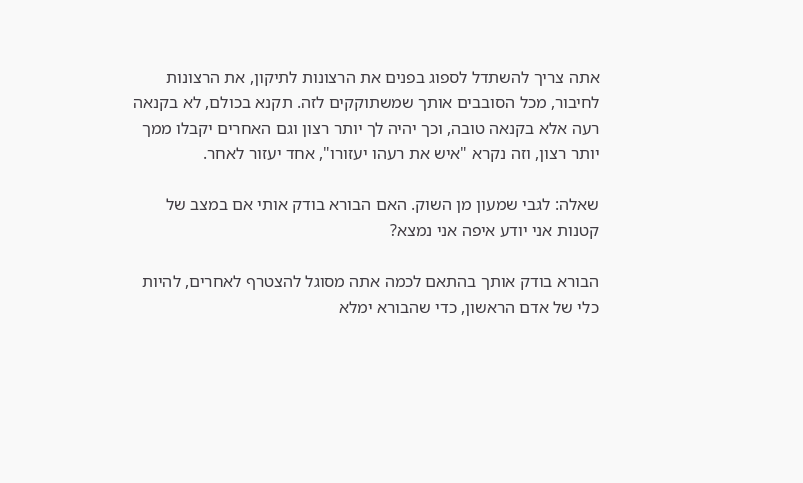אתה צריך להשתדל לספוג בפנים את הרצונות לתיקון, את הרצונות לחיבור, מכל הסובבים אותך שמשתוקקים לזה. תקנא בכולם, לא בקנאה רעה אלא בקנאה טובה, וכך יהיה לך יותר רצון וגם האחרים יקבלו ממך יותר רצון, וזה נקרא "איש את רעהו יעזורו", אחד יעזור לאחר.

שאלה: לגבי שמעון מן השוק. האם הבורא בודק אותי אם במצב של קטנות אני יודע איפה אני נמצא?

הבורא בודק אותך בהתאם לכמה אתה מסוגל להצטרף לאחרים, להיות כלי של אדם הראשון, כדי שהבורא ימלא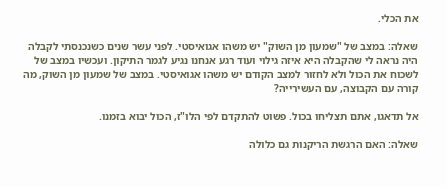את הכלי.

שאלה: במצב של "שמעון מן השוק" יש משהו אגואיסטי. לפני עשר שנים כשנכנסתי לקבלה היה נראה לי שהקבלה היא איזה גילוי ועוד רגע אנחנו נגיע לגמר התיקון. ועכשיו במצב של לשכוח את הכול ולא לחזור למצב הקודם יש משהו אגואיסטי. במצב של שמעון מן השוק, מה קורה עם הקבוצה, עם העשירייה?

אל תדאגו, אתם תצליחו בכול. פשוט להתקדם לפי הלו"ז, הכול יבוא בזמנו.

שאלה: האם הרגשת הריקנות גם כלולה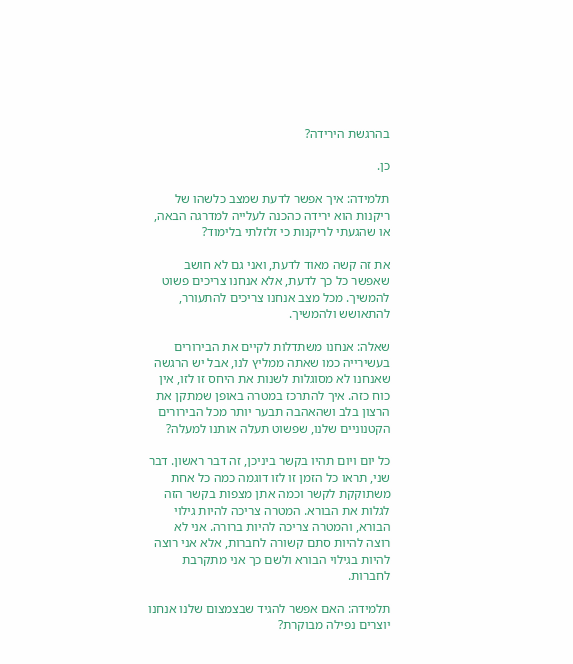בהרגשת הירידה?

כן.

תלמידה: איך אפשר לדעת שמצב כלשהו של ריקנות הוא ירידה כהכנה לעלייה למדרגה הבאה, או שהגעתי לריקנות כי זלזלתי בלימוד?

את זה קשה מאוד לדעת, ואני גם לא חושב שאפשר כל כך לדעת, אלא אנחנו צריכים פשוט להמשיך. מכל מצב אנחנו צריכים להתעורר, להתאושש ולהמשיך.

שאלה: אנחנו משתדלות לקיים את הבירורים בעשירייה כמו שאתה ממליץ לנו, אבל יש הרגשה שאנחנו לא מסוגלות לשנות את היחס זו לזו, אין כוח כזה. איך להתרכז במטרה באופן שמתקן את הרצון בלב ושהאהבה תבער יותר מכל הבירורים הקטנוניים שלנו, שפשוט תעלה אותנו למעלה?

כל יום ויום תהיו בקשר ביניכן, זה דבר ראשון. דבר שני, תראו כל הזמן זו לזו דוגמה כמה כל אחת משתוקקת לקשר וכמה אתן מצפות בקשר הזה לגלות את הבורא. המטרה צריכה להיות גילוי הבורא, והמטרה צריכה להיות ברורה. אני לא רוצה להיות סתם קשורה לחברות, אלא אני רוצה להיות בגילוי הבורא ולשם כך אני מתקרבת לחברות.

תלמידה: האם אפשר להגיד שבצמצום שלנו אנחנו יוצרים נפילה מבוקרת?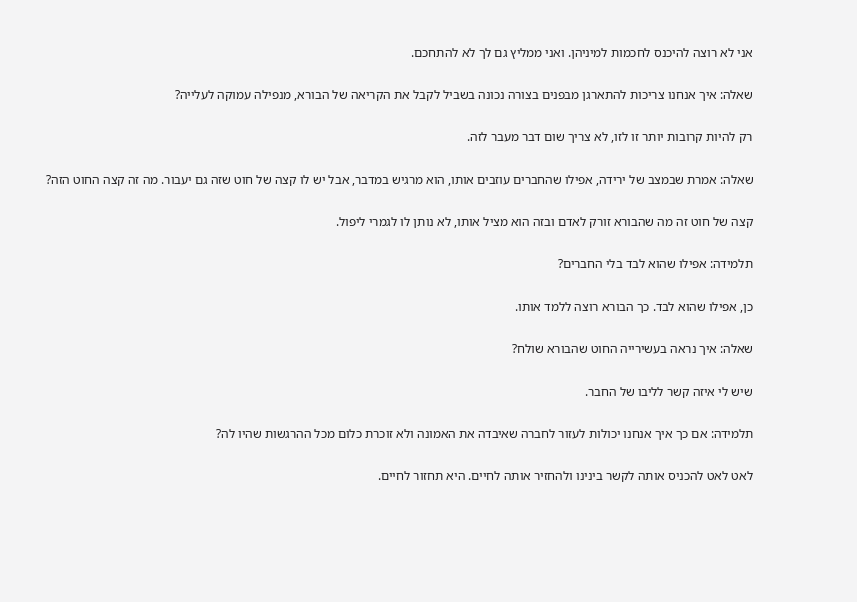אני לא רוצה להיכנס לחכמות למיניהן. ואני ממליץ גם לך לא להתחכם.

שאלה: איך אנחנו צריכות להתארגן מבפנים בצורה נכונה בשביל לקבל את הקריאה של הבורא, מנפילה עמוקה לעלייה?

רק להיות קרובות יותר זו לזו, לא צריך שום דבר מעבר לזה.

שאלה: אמרת שבמצב של ירידה, אפילו שהחברים עוזבים אותו, הוא מרגיש במדבר, אבל יש לו קצה של חוט שזה גם יעבור. מה זה קצה החוט הזה?

קצה של חוט זה מה שהבורא זורק לאדם ובזה הוא מציל אותו, לא נותן לו לגמרי ליפול.

תלמידה: אפילו שהוא לבד בלי החברים?

כן, אפילו שהוא לבד. כך הבורא רוצה ללמד אותו.

שאלה: איך נראה בעשירייה החוט שהבורא שולח?

שיש לי איזה קשר לליבו של החבר.

תלמידה: אם כך איך אנחנו יכולות לעזור לחברה שאיבדה את האמונה ולא זוכרת כלום מכל ההרגשות שהיו לה?

לאט לאט להכניס אותה לקשר בינינו ולהחזיר אותה לחיים. היא תחזור לחיים.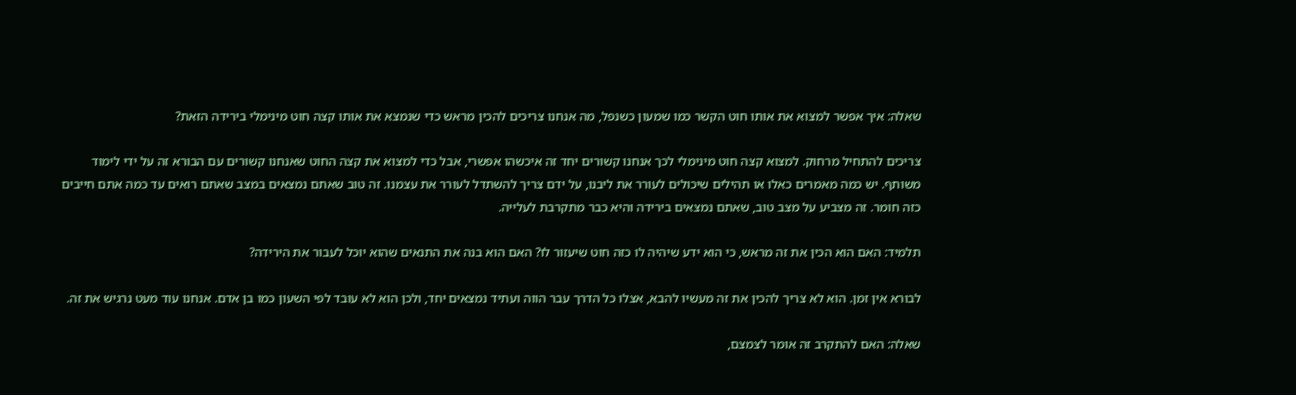שאלה: איך אפשר למצוא את אותו חוט הקשר כמו שמעון כשנפל, מה אנחנו צריכים להכין מראש כדי שנמצא את אותו קצה חוט מינימלי בירידה הזאת?

צריכים להתחיל מרחוק. למצוא קצה חוט מינימלי לכך אנחנו קשורים יחד זה איכשהו אפשרי, אבל כדי למצוא את קצה החוט שאנחנו קשורים עם הבורא זה על ידי לימוד משותף. יש כמה מאמרים כאלו או תהילים שיכולים לעורר את ליבנו, על ידם צריך להשתדל לעורר את עצמנו. זה טוב שאתם נמצאים במצב שאתם רואים עד כמה אתם חייבים כזה חומר. זה מצביע על מצב טוב, שאתם נמצאים בירידה והיא כבר מתקרבת לעלייה.

תלמיד: האם הוא הכין את זה מראש, כי הוא ידע שיהיה לו כזה חוט שיעזור לו? האם הוא בנה את התנאים שהוא יוכל לעבור את הירידה?

לבורא אין זמן. הוא לא צריך להכין את זה מעשיו להבא, אצלו כל הדרך עבר הווה ועתיד נמצאים יחד, ולכן הוא לא עובד לפי השעון כמו בן אדם. אנחנו עוד מעט נרגיש את זה.

שאלה: האם להתקרב זה אומר לצמצם,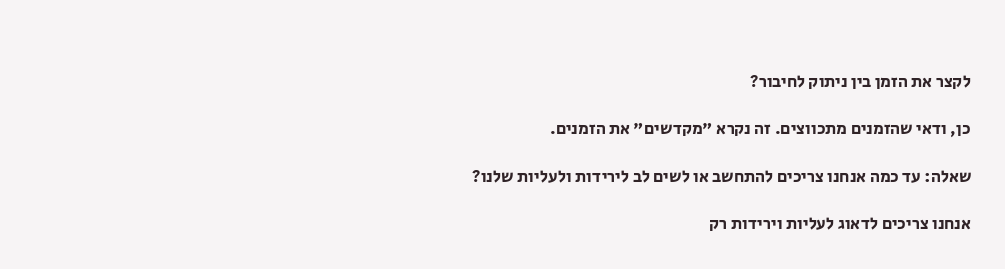לקצר את הזמן בין ניתוק לחיבור?

כן, ודאי שהזמנים מתכווצים. זה נקרא "מקדשים" את הזמנים.

שאלה: עד כמה אנחנו צריכים להתחשב או לשים לב לירידות ולעליות שלנו?

אנחנו צריכים לדאוג לעליות וירידות רק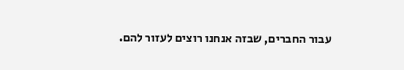עבור החברים, שבזה אנחנו רוצים לעזור להם.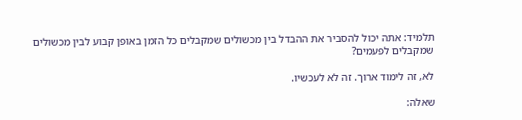תלמיד: אתה יכול להסביר את ההבדל בין מכשולים שמקבלים כל הזמן באופן קבוע לבין מכשולים שמקבלים לפעמים?

לא, זה לימוד ארוך. זה לא לעכשיו.

שאלה: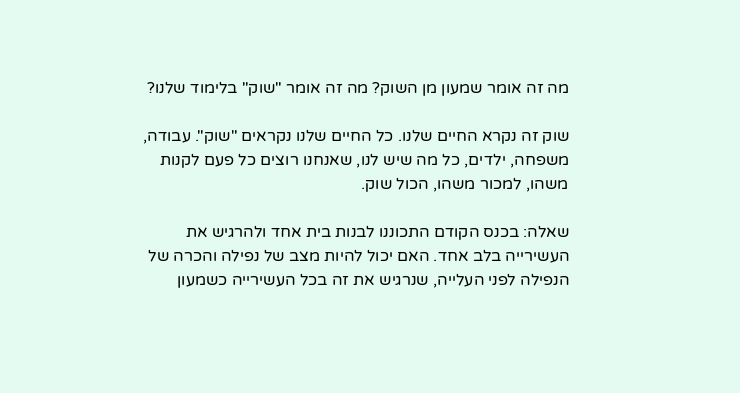מה זה אומר שמעון מן השוק? מה זה אומר "שוק" בלימוד שלנו?

שוק זה נקרא החיים שלנו. כל החיים שלנו נקראים "שוק". עבודה, משפחה, ילדים, כל מה שיש לנו, שאנחנו רוצים כל פעם לקנות משהו, למכור משהו, הכול שוק.

שאלה: בכנס הקודם התכוננו לבנות בית אחד ולהרגיש את העשירייה בלב אחד. האם יכול להיות מצב של נפילה והכרה של הנפילה לפני העלייה, שנרגיש את זה בכל העשירייה כשמעון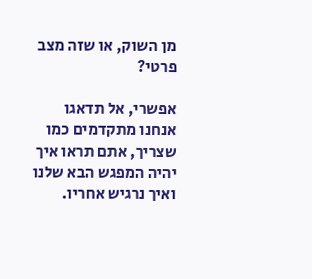מן השוק, או שזה מצב פרטי?

אפשרי, אל תדאגו אנחנו מתקדמים כמו שצריך, אתם תראו איך יהיה המפגש הבא שלנו ואיך נרגיש אחריו.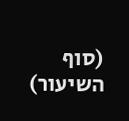(סוף השיעור)